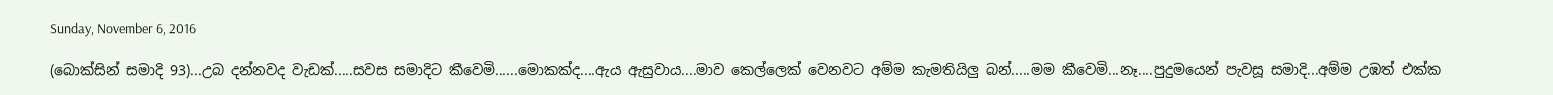Sunday, November 6, 2016

(බොක්සින් සමාදි 93)...උබ දන්නවද වැඩක්.....සවස සමාදිට කීවෙමි......මොකක්ද....ඇය ඇසුවාය....මාව කෙල්ලෙක් වෙනවට අම්ම කැමතියිලු බන්.....මම කීවෙමි...නෑ....පුදුමයෙන් පැවසූ සමාදි...අම්ම උඹත් එක්ක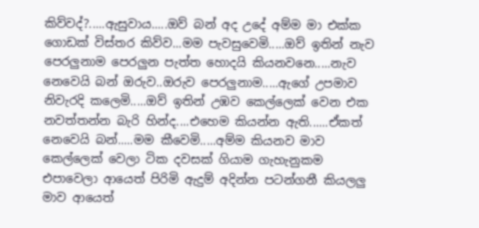කිව්වද්?.....ඇසුවාය.....ඔව් බන් අද උදේ අම්ම මා එක්ක ගොඩක් විස්තර කිව්ව...මම පැවසුවෙමි.....ඔව් ඉතින් නැව පෙරලුනාම පෙරලුන පැත්ත හොදයි කියනවනෙ.....නැව නෙවෙයි බන් ඔරුව..ඔරුව පෙරලුනාම.....ඇගේ උපමාව නිවැරදි කලෙමි.....ඔව් ඉතින් උඹව කෙල්ලෙක් වෙන එක නවත්තන්න බැරි හින්ද....එහෙම කියන්න ඇති......ඒකත් නෙවෙයි බන්.....මම කීවෙමි.....අම්ම කියනව මාව කෙල්ලෙක් වෙලා ටික දවසක් ගියාම ගැහැනුකම එපාවෙලා ආයෙත් පිරිමි ඇදුම් අදින්න පටන්ගනී කියලලු මාව ආයෙත්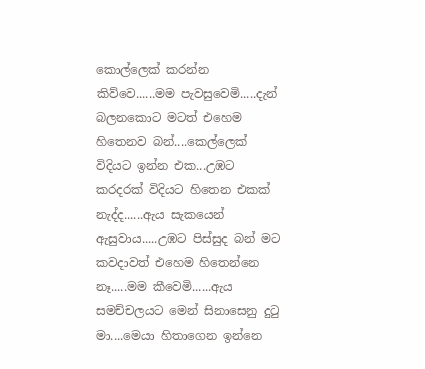කොල්ලෙක් කරන්න කිව්වෙ......මම පැවසුවෙමි.....දැන් බලනකොට මටත් එහෙම හිතෙනව බන්....කෙල්ලෙක් විදියට ඉන්න එක...උඹට කරදරක් විදියට හිතෙන එකක් නැද්ද......ඇය සැකයෙන් ඇසුවාය.....උඹට පිස්සුද බන් මට කවදාවත් එහෙම හිතෙන්නෙ නෑ.....මම කීවෙමි......ඇය සමච්චලයට මෙන් සිනාසෙනු දුටු මා....මෙයා හිතාගෙන ඉන්නෙ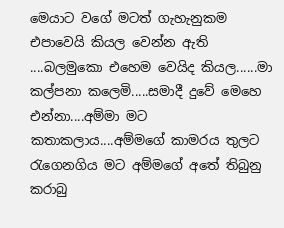මෙයාට වගේ මටත් ගැහැනුකම එපාවෙයි කියල වෙන්න ඇති ....බලමුකො එහෙම වෙයිද කියල......මා කල්පනා කලෙමි.....සමාදී දුවේ මෙහෙ එන්නා....අම්මා මට කතාකලාය....අම්මගේ කාමරය තුලට රැගෙනගිය මට අම්මගේ අතේ තිබුනු කරාබු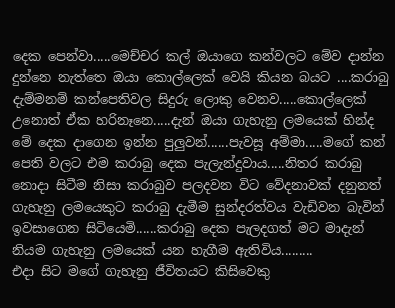දෙක පෙන්වා.....මෙච්චර කල් ඔයාගෙ කන්වලට මේව දාන්න දුන්නෙ නැත්තෙ ඔයා කොල්ලෙක් වෙයි කියන බයට ....කරාබු දැම්මනම් කන්පෙතිවල සිදුරු ලොකු වෙනව.....කොල්ලෙක් උනොත් ඒක හරිනෑනෙ.....දැන් ඔයා ගැහැනු ලමයෙක් හින්ද මේ දෙක දාගෙන ඉන්න පුලුවන්......පැවසූ අම්මා.....මගේ කන් පෙති වලට එම කරාබු දෙක පැලැන්දුවාය.....නිතර කරාබු නොදා සිටීම නිසා කරාබුව පලදවන විට වේදනාවක් දනුනත් ගැහැනු ලමයෙකුට කරාබු දැමීම සුන්දරත්වය වැඩිවන බැවින් ඉවසාගෙන සිටියෙමි......කරාබු දෙක පැලදගත් මට මාදැන් නියම ගැහැනු ලමයෙක් යන හැගීම ඇතිවිය.........
එදා සිට මගේ ගැහැනු ජීවිතයට කිසිවෙකු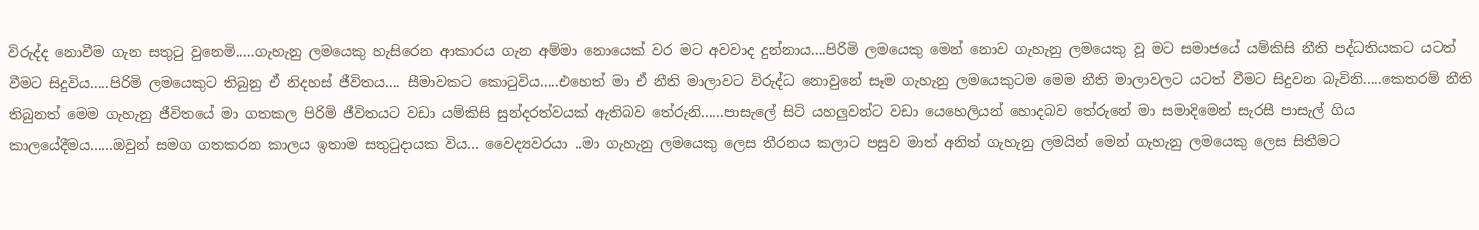විරුද්ද නොවීම ගැන සතුටු වුනෙමි.....ගැහැනු ලමයෙකු හැසිරෙන ආකාරය ගැන අම්මා නොයෙක් වර මට අවවාද දුන්නාය....පිරිමි ලමයෙකු මෙන් නොව ගැහැනු ලමයෙකු වූ මට සමාජයේ යම්කිසි නීති පද්ධතියකට යටත් වීමට සිදුවිය.....පිරිමි ලමයෙකුට තිබුනු ඒ නිදහස් ජීවිතය.... සීමාවකට කොටුවිය.....එහෙත් මා ඒ නීති මාලාවට විරුද්ධ නොවුනේ සෑම ගැහැනු ලමයෙකුටම මෙම නීති මාලාවලට යටත් වීමට සිදුවන බැවිනි.....කෙතරම් නීති තිබුනත් මෙම ගැහැනු ජීවිතයේ මා ගතකල පිරිමි ජීවිතයට වඩා යම්කිසි සුන්දරත්වයක් ඇතිබව තේරුනි......පාසැලේ සිටි යහලුවන්ට වඩා යෙහෙලියන් හොදබව තේරුනේ මා සමාදිමෙන් සැරසී පාසැල් ගිය කාලයේදීමය......ඔවුන් සමග ගතකරන කාලය ඉතාම සතුටුදායක විය... වෛද්‍යවරයා ..මා ගැහැනු ලමයෙකු ලෙස තීරනය කලාට පසුව මාත් අනිත් ගැහැනු ලමයින් මෙන් ගැහැනු ලමයෙකු ලෙස සිතීමට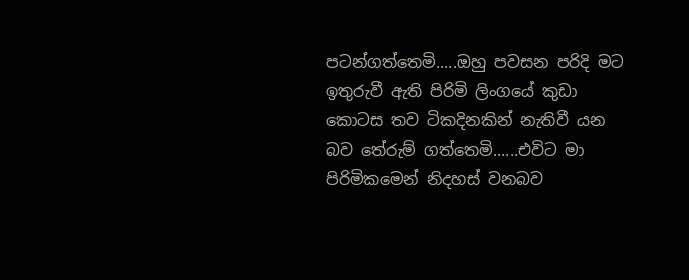පටන්ගත්තෙමි.....ඔහු පවසන පරිදි මට ඉතුරුවී ඇති පිරිමි ලිංගයේ කුඩා කොටස තව ටිකදිනකින් නැතිවී යන බව තේරුම් ගත්තෙමි......එවිට මා පිරිමිකමෙන් නිදහස් වනබව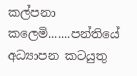කල්පනා කලෙමි.......පන්තියේ අධ්‍යාපන කටයුතු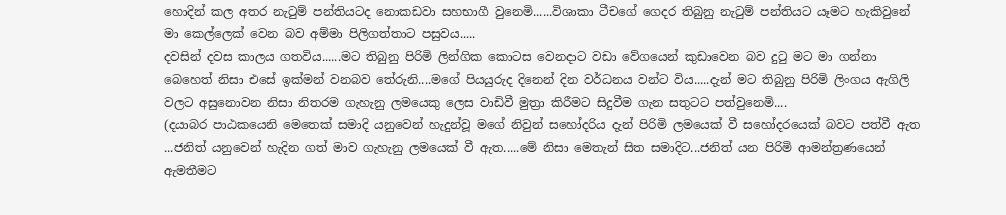හොදින් කල අතර නැටුම් පන්තියටද නොකඩවා සහභාගී වුනෙමි......විශාකා ටීචගේ ගෙදර තිබුනු නැටුම් පන්තියට යෑමට හැකිවුනේ මා කෙල්ලෙක් වෙන බව අම්මා පිලිගත්තාට පසුවය.....
දවසින් දවස කාලය ගතවිය......මට තිබුනු පිරිමි ලින්ගික කොටස වෙනදාට වඩා වේගයෙන් කුඩාවෙන බව දුටු මට මා ගන්නා බෙහෙත් නිසා එසේ ඉක්මන් වනබව තේරුනි....මගේ පියයුරුද දිනෙන් දින වර්ධනය වන්ට විය.....දැන් මට තිබුනු පිරිමි ලිංගය ඇගිලි වලට අසුනොවන නිසා නිතරම ගැහැනු ලමයෙකු ලෙස වාඩිවී මුත්‍රා කිරීමට සිදුවීම ගැන සතුටට පත්වුනෙමි....
(දයාබර පාඨකයෙනි මෙතෙක් සමාදි යනුවෙන් හැදුන්වූ මගේ නිවුන් සහෝදරිය දැන් පිරිමි ලමයෙක් වී සහෝදරයෙක් බවට පත්වී ඇත ...ජනිත් යනුවෙන් හැදින ගත් මාව ගැහැනු ලමයෙක් වී ඇත.....මේ නිසා මෙතැන් සිත සමාදිට...ජනිත් යන පිරිමි ආමන්ත්‍රණයෙන් ඇමතීමට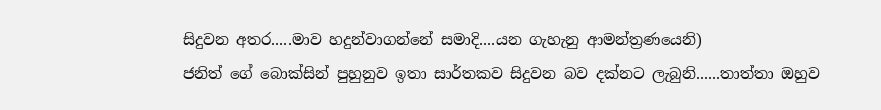සිදුවන අතර.....මාව හදුන්වාගන්නේ සමාදි....යන ගැහැනු ආමන්ත්‍රණයෙනි)
ජනිත් ගේ බොක්සින් පුහුනුව ඉතා සාර්තකව සිදුවන බව දක්නට ලැබුනි......තාත්තා ඔහුව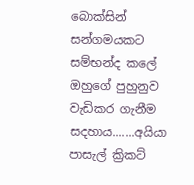බොක්සින් සන්ගමයකට සම්භන්ද කලේ ඔහුගේ පුහුනුව වැඩිකර ගැනීම සදහාය.......අයියා පාසැල් ක්‍රිකට්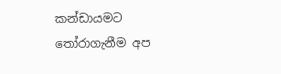කන්ඩායමට තෝරාගැනීම අප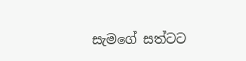සැමගේ සත්ටට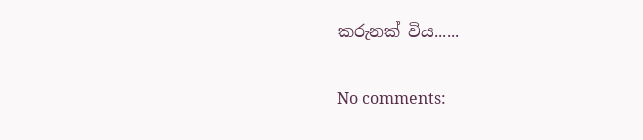කරුනක් විය......

No comments: